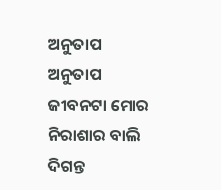ଅନୁତାପ
ଅନୁତାପ
ଜୀବନଟା ମୋର ନିରାଶାର ବାଲି
ଦିଗନ୍ତ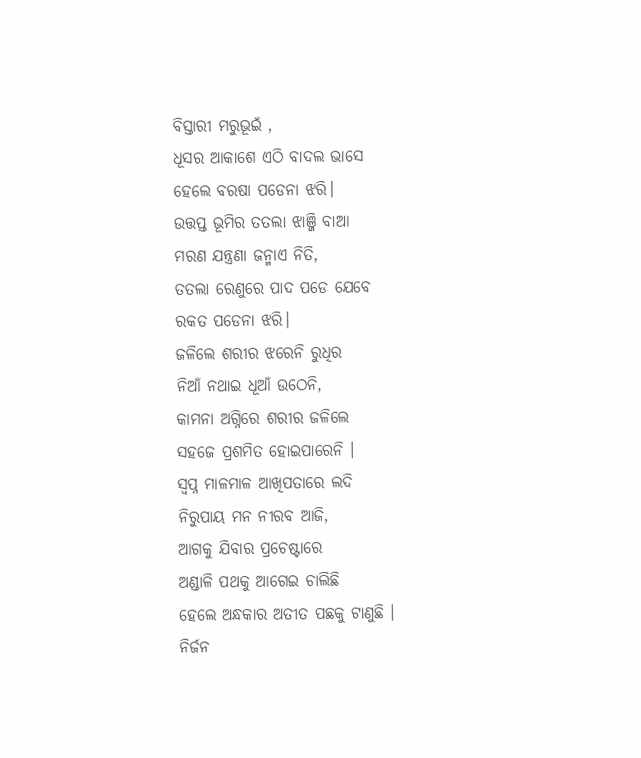ବିସ୍ତାରୀ ମରୁଭୂଇଁ ,
ଧୂସର ଆକାଶେ ଏଠି ବାଦଲ ଭାସେ
ହେଲେ ବରଷା ପଡେନା ଝରି।
ଉତ୍ତପ୍ତ ଭୂମିର ତତଲା ଝାଞ୍ଜି ବାଆ
ମରଣ ଯନ୍ତ୍ରଣା ଜନ୍ମାଏ ନିତି,
ତତଲା ରେଣୁରେ ପାଦ ପଡେ ଯେବେ
ରକତ ପଡେନା ଝରି।
ଜଳିଲେ ଶରୀର ଝରେନି ରୁଧିର
ନିଆଁ ନଥାଇ ଧୂଆଁ ଉଠେନି,
କାମନା ଅଗ୍ନିରେ ଶରୀର ଜଳିଲେ
ସହଜେ ପ୍ରଶମିତ ହୋଇପାରେନି ।
ସ୍ୱପ୍ନ ମାଳମାଳ ଆଖିପତାରେ ଲଦି
ନିରୁପାୟ ମନ ନୀରବ ଆଜି,
ଆଗକୁ ଯିବାର ପ୍ରଚେଷ୍ଟାରେ
ଅଣ୍ଡାଳି ପଥକୁ ଆଗେଇ ଚାଲିଛି
ହେଲେ ଅନ୍ଧକାର ଅତୀତ ପଛକୁ ଟାଣୁଛି ।
ନିର୍ଜନ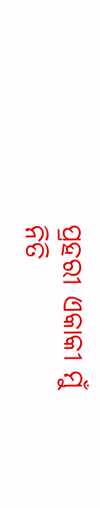ପ୍ରହରୀ ଏକାକୀ ମୁଁ
ନିତି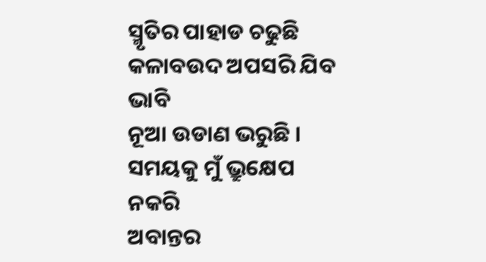ସ୍ମୃତିର ପାହାଡ ଚଢୁଛି
କଳାବଉଦ ଅପସରି ଯିବ ଭାବି
ନୂଆ ଉଡାଣ ଭରୁଛି ।
ସମୟକୁ ମୁଁ ଭ୍ରୁକ୍ଷେପ ନକରି
ଅବାନ୍ତର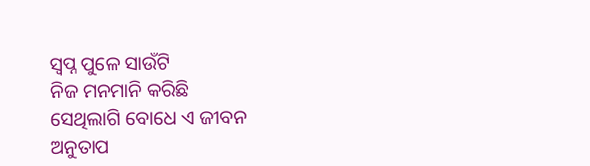ସ୍ୱପ୍ନ ପୁଳେ ସାଉଁଟି
ନିଜ ମନମାନି କରିଛି
ସେଥିଲାଗି ବୋଧେ ଏ ଜୀବନ
ଅନୁତାପ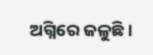ଅଗ୍ନିରେ ଜଳୁଛି।